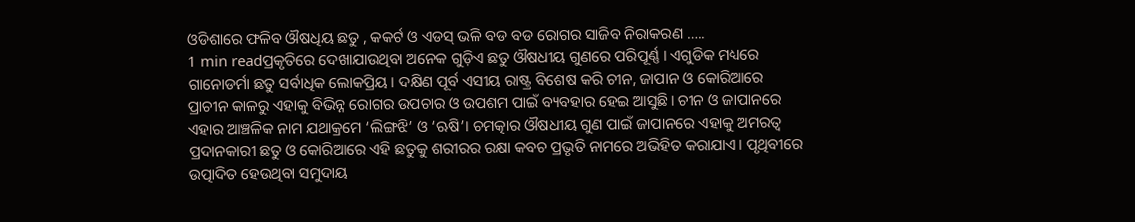ଓଡିଶାରେ ଫଳିବ ଔଷଧିୟ ଛତୁ , କକର୍ଟ ଓ ଏଡସ୍ ଭଳି ବଡ ବଡ ରୋଗର ସାଜିବ ନିରାକରଣ …..
1 min readପ୍ରକୃତିରେ ଦେଖାଯାଉଥିବା ଅନେକ ଗୁଡ଼ିଏ ଛତୁ ଔଷଧୀୟ ଗୁଣରେ ପରିପୂର୍ଣ୍ଣ । ଏଗୁଡିକ ମଧ୍ୟରେ ଗାନୋଡର୍ମା ଛତୁ ସର୍ବାଧିକ ଲୋକପ୍ରିୟ। ଦକ୍ଷିଣ ପୂର୍ବ ଏସୀୟ ରାଷ୍ଟ୍ର ବିଶେଷ କରି ଚୀନ, ଜାପାନ ଓ କୋରିଆରେ ପ୍ରାଚୀନ କାଳରୁ ଏହାକୁ ବିଭିନ୍ନ ରୋଗର ଉପଚାର ଓ ଉପଶମ ପାଇଁ ବ୍ୟବହାର ହେଇ ଆସୁଛି। ଚୀନ ଓ ଜାପାନରେ ଏହାର ଆଞ୍ଚଳିକ ନାମ ଯଥାକ୍ରମେ ‘ଲିଙ୍ଗଝି’ ଓ ‘ଋଷି’। ଚମତ୍କାର ଔଷଧୀୟ ଗୁଣ ପାଇଁ ଜାପାନରେ ଏହାକୁ ଅମରତ୍ଵ ପ୍ରଦାନକାରୀ ଛତୁ ଓ କୋରିଆରେ ଏହି ଛତୁକୁ ଶରୀରର ରକ୍ଷା କବଚ ପ୍ରଭୃତି ନାମରେ ଅଭିହିତ କରାଯାଏ। ପୃଥିବୀରେ ଉତ୍ପାଦିତ ହେଉଥିବା ସମୁଦାୟ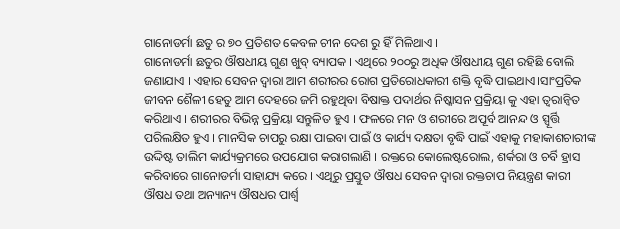ଗାନୋଡର୍ମା ଛତୁ ର ୭୦ ପ୍ରତିଶତ କେବଳ ଚୀନ ଦେଶ ରୁ ହିଁ ମିଳିଥାଏ ।
ଗାନୋଡର୍ମା ଛତୁର ଔଷଧୀୟ ଗୁଣ ଖୁବ୍ ବ୍ୟାପକ । ଏଥିରେ ୨୦୦ରୁ ଅଧିକ ଔଷଧୀୟ ଗୁଣ ରହିଛି ବୋଲି ଜଣାଯାଏ । ଏହାର ସେବନ ଦ୍ଵାରା ଆମ ଶରୀରର ରୋଗ ପ୍ରତିରୋଧକାରୀ ଶକ୍ତି ବୃଦ୍ଧି ପାଇଥାଏ।ସାଂପ୍ରତିକ ଜୀବନ ଶୈଳୀ ହେତୁ ଆମ ଦେହରେ ଜମି ରହୁଥିବା ବିଷାକ୍ତ ପଦାର୍ଥର ନିଷ୍କାସନ ପ୍ରକ୍ରିୟା କୁ ଏହା ତ୍ୱରାନ୍ୱିତ କରିଥାଏ । ଶରୀରର ବିଭିନ୍ନ ପ୍ରକ୍ରିୟା ସନ୍ତୁଳିତ ହୁଏ । ଫଳରେ ମନ ଓ ଶରୀରେ ଅପୂର୍ବ ଆନନ୍ଦ ଓ ସ୍ପୂର୍ତ୍ତି ପରିଲକ୍ଷିତ ହୁଏ । ମାନସିକ ଚାପରୁ ରକ୍ଷା ପାଇବା ପାଇଁ ଓ କାର୍ଯ୍ୟ ଦକ୍ଷତା ବୃଦ୍ଧି ପାଇଁ ଏହାକୁ ମହାକାଶଚାରୀଙ୍କ ଉଦ୍ଦିଷ୍ଟ ତାଲିମ କାର୍ଯ୍ୟକ୍ରମରେ ଉପଯୋଗ କରାଗଲାଣି । ରକ୍ତରେ କୋଲେଷ୍ଟରୋଲ, ଶର୍କରା ଓ ଚର୍ବି ହ୍ରାସ କରିବାରେ ଗାନୋଡର୍ମା ସାହାଯ୍ୟ କରେ । ଏଥିରୁ ପ୍ରସ୍ତୁତ ଔଷଧ ସେବନ ଦ୍ଵାରା ରକ୍ତଚାପ ନିୟନ୍ତ୍ରଣ କାରୀ ଔଷଧ ତଥା ଅନ୍ୟାନ୍ୟ ଔଷଧର ପାର୍ଶ୍ଵ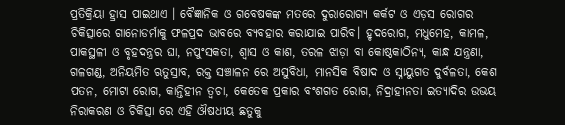ପ୍ରତିକ୍ରିୟା ହ୍ରାସ ପାଇଥାଏ । ବୈଜ୍ଞାନିକ ଓ ଗବେଷକଙ୍କ ମତରେ ଦୁରାରୋଗ୍ୟ କର୍କଟ ଓ ଏଡ଼ସ ରୋଗର ଚିକିତ୍ସାରେ ଗାନୋଡର୍ମାକୁ ଫଳପ୍ରଦ ଭାବରେ ବ୍ୟବହାର କରାଯାଇ ପାରିବ। ହୃଦରୋଗ, ମଧୁମେହ, କାମଳ, ପାକସ୍ଥଳୀ ଓ ବୃହଦନ୍ତ୍ରର ଘା, ନପୁଂସକତା, ଶ୍ୱାସ ଓ କାଶ, ତରଳ ଝାଡ଼ା ବା କୋଷ୍ଠକାଠିନ୍ୟ, କାନ୍ଧ ଯନ୍ତ୍ରଣା, ଗଳଗଣ୍ଡ, ଅନିୟମିତ ଋତୁସ୍ରାବ, ରକ୍ତ ସଞ୍ଚାଳନ ରେ ଅସୁବିଧା, ମାନସିକ ବିଷାଦ ଓ ସ୍ନାୟୁଗତ ଦୁର୍ବଳତା, କେଶ ପତନ, ମୋଟା ରୋଗ, କାନ୍ତିହୀନ ତ୍ଵଚା, କେତେକ ପ୍ରକାର ବଂଶଗତ ରୋଗ, ନିଦ୍ରାହୀନତା ଇତ୍ୟାଦିର ଉଭୟ ନିରାକରଣ ଓ ଚିକିତ୍ସା ରେ ଏହି ଔଷଧୀୟ ଛତୁକୁ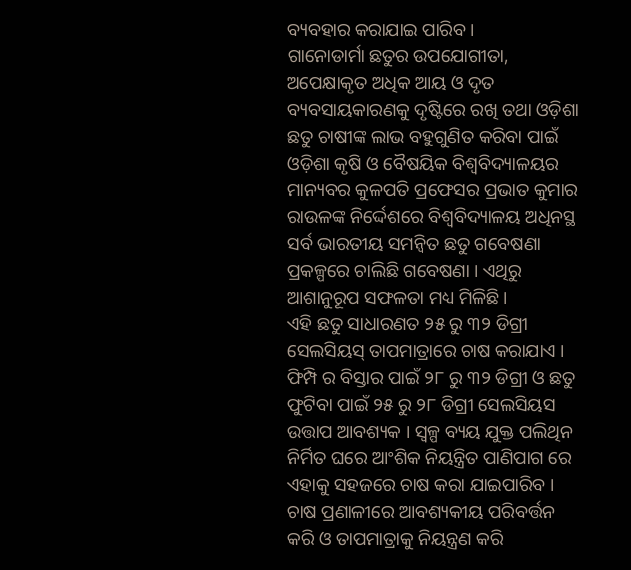ବ୍ୟବହାର କରାଯାଇ ପାରିବ ।
ଗାନୋଡାର୍ମା ଛତୁର ଉପଯୋଗୀତା, ଅପେକ୍ଷାକୃତ ଅଧିକ ଆୟ ଓ ଦୃତ ବ୍ୟବସାୟକାରଣକୁ ଦୃଷ୍ଟିରେ ରଖି ତଥା ଓଡ଼ିଶା ଛତୁ ଚାଷୀଙ୍କ ଲାଭ ବହୁଗୁଣିତ କରିବା ପାଇଁ ଓଡ଼ିଶା କୃଷି ଓ ବୈଷୟିକ ବିଶ୍ବବିଦ୍ୟାଳୟର ମାନ୍ୟବର କୁଳପତି ପ୍ରଫେସର ପ୍ରଭାତ କୁମାର ରାଉଳଙ୍କ ନିର୍ଦ୍ଦେଶରେ ବିଶ୍ଵବିଦ୍ୟାଳୟ ଅଧିନସ୍ଥ ସର୍ବ ଭାରତୀୟ ସମନ୍ୱିତ ଛତୁ ଗବେଷଣା ପ୍ରକଳ୍ପରେ ଚାଲିଛି ଗବେଷଣା । ଏଥିରୁ ଆଶାନୁରୂପ ସଫଳତା ମଧ୍ୟ ମିଳିଛି।
ଏହି ଛତୁ ସାଧାରଣତ ୨୫ ରୁ ୩୨ ଡିଗ୍ରୀ ସେଲସିୟସ୍ ତାପମାତ୍ରାରେ ଚାଷ କରାଯାଏ । ଫିମ୍ପି ର ବିସ୍ତାର ପାଇଁ ୨୮ ରୁ ୩୨ ଡିଗ୍ରୀ ଓ ଛତୁ ଫୁଟିବା ପାଇଁ ୨୫ ରୁ ୨୮ ଡିଗ୍ରୀ ସେଲସିୟସ ଉତ୍ତାପ ଆବଶ୍ୟକ । ସ୍ୱଳ୍ପ ବ୍ୟୟ ଯୁକ୍ତ ପଲିଥିନ ନିର୍ମିତ ଘରେ ଆଂଶିକ ନିୟନ୍ତ୍ରିତ ପାଣିପାଗ ରେ ଏହାକୁ ସହଜରେ ଚାଷ କରା ଯାଇପାରିବ । ଚାଷ ପ୍ରଣାଳୀରେ ଆବଶ୍ୟକୀୟ ପରିବର୍ତ୍ତନ କରି ଓ ତାପମାତ୍ରାକୁ ନିୟନ୍ତ୍ରଣ କରି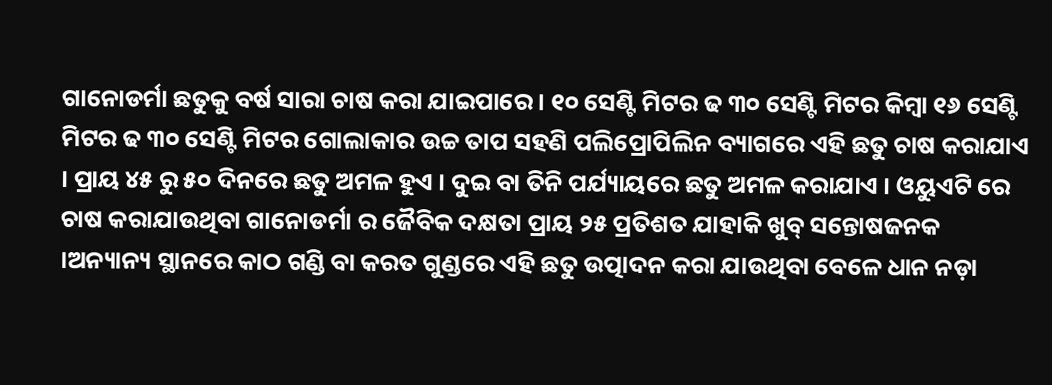ଗାନୋଡର୍ମା ଛତୁକୁ ବର୍ଷ ସାରା ଚାଷ କରା ଯାଇପାରେ । ୧୦ ସେଣ୍ଟି ମିଟର ଢ ୩୦ ସେଣ୍ଟି ମିଟର କିମ୍ବା ୧୬ ସେଣ୍ଟି ମିଟର ଢ ୩୦ ସେଣ୍ଟି ମିଟର ଗୋଲାକାର ଉଚ୍ଚ ତାପ ସହଣି ପଲିପ୍ରୋପିଲିନ ବ୍ୟାଗରେ ଏହି ଛତୁ ଚାଷ କରାଯାଏ । ପ୍ରାୟ ୪୫ ରୁ ୫୦ ଦିନରେ ଛତୁ ଅମଳ ହୁଏ । ଦୁଇ ବା ତିନି ପର୍ଯ୍ୟାୟରେ ଛତୁ ଅମଳ କରାଯାଏ । ଓୟୁଏଟି ରେ ଚାଷ କରାଯାଉଥିବା ଗାନୋଡର୍ମା ର ଜୈବିକ ଦକ୍ଷତା ପ୍ରାୟ ୨୫ ପ୍ରତିଶତ ଯାହାକି ଖୁବ୍ ସନ୍ତୋଷଜନକ ।ଅନ୍ୟାନ୍ୟ ସ୍ଥାନରେ କାଠ ଗଣ୍ଡି ବା କରତ ଗୁଣ୍ଡରେ ଏହି ଛତୁ ଉତ୍ପାଦନ କରା ଯାଉଥିବା ବେଳେ ଧାନ ନଡ଼ା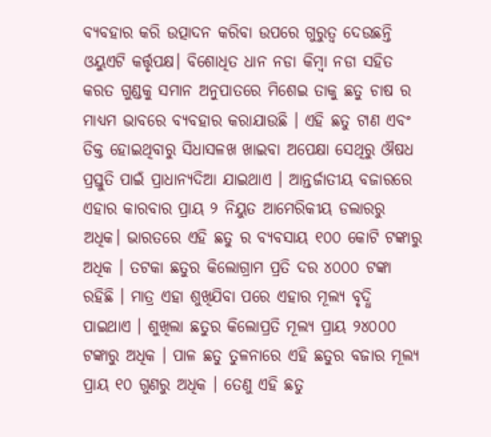ବ୍ୟବହାର କରି ଉତ୍ପାଦନ କରିବା ଉପରେ ଗୁରୁତ୍ବ ଦେଉଛନ୍ତି ଓୟୁଏଟି କର୍ତ୍ତୃପକ୍ଷ। ବିଶୋଧିତ ଧାନ ନଡା କିମ୍ବା ନଡା ସହିତ କରତ ଗୁଣ୍ଡକୁ ସମାନ ଅନୁପାତରେ ମିଶେଇ ତାକୁ ଛତୁ ଚାଷ ର ମାଧ୍ୟମ ଭାବରେ ବ୍ୟବହାର କରାଯାଉଛି । ଏହି ଛତୁ ଟାଣ ଏବଂ ତିକ୍ତ ହୋଇଥିବାରୁ ସିଧାସଳଖ ଖାଇବା ଅପେକ୍ଷା ସେଥିରୁ ଔଷଧ ପ୍ରସ୍ତୁତି ପାଇଁ ପ୍ରାଧାନ୍ୟଦିଆ ଯାଇଥାଏ । ଆନ୍ତର୍ଜାତୀୟ ବଜାରରେ ଏହାର କାରବାର ପ୍ରାୟ ୨ ନିୟୁତ ଆମେରିକୀୟ ଡଲାରରୁ ଅଧିକ। ଭାରତରେ ଏହି ଛତୁ ର ବ୍ୟବସାୟ ୧୦୦ କୋଟି ଟଙ୍କାରୁ ଅଧିକ । ତଟକା ଛତୁର କିଲୋଗ୍ରାମ ପ୍ରତି ଦର ୪୦୦୦ ଟଙ୍କା ରହିଛି । ମାତ୍ର ଏହା ଶୁଖିଯିବା ପରେ ଏହାର ମୂଲ୍ୟ ବୃଦ୍ଧି ପାଇଥାଏ । ଶୁଖିଲା ଛତୁର କିଲୋପ୍ରତି ମୂଲ୍ୟ ପ୍ରାୟ ୨୪୦୦୦ ଟଙ୍କାରୁ ଅଧିକ । ପାଳ ଛତୁ ତୁଳନାରେ ଏହି ଛତୁର ବଜାର ମୂଲ୍ୟ ପ୍ରାୟ ୧୦ ଗୁଣରୁ ଅଧିକ । ତେଣୁ ଏହି ଛତୁ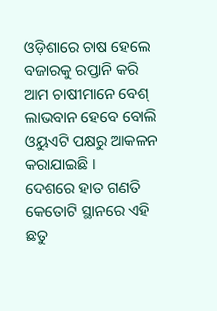ଓଡ଼ିଶାରେ ଚାଷ ହେଲେ ବଜାରକୁ ରପ୍ତାନି କରି ଆମ ଚାଷୀମାନେ ବେଶ୍ ଲାଭବାନ ହେବେ ବୋଲି ଓୟୁଏଟି ପକ୍ଷରୁ ଆକଳନ କରାଯାଇଛି ।
ଦେଶରେ ହାତ ଗଣତି କେତୋଟି ସ୍ଥାନରେ ଏହି ଛତୁ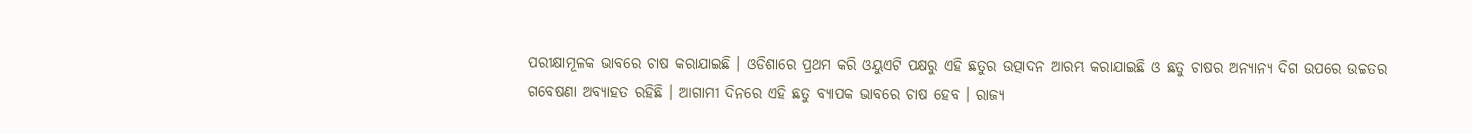ପରୀକ୍ଷାମୂଳକ ଭାବରେ ଚାଷ କରାଯାଇଛି । ଓଡିଶାରେ ପ୍ରଥମ କରି ଓୟୁଏଟି ପକ୍ଷରୁ ଏହି ଛତୁର ଉତ୍ପାଦନ ଆରମ୍ଭ କରାଯାଇଛି ଓ ଛତୁ ଚାଷର ଅନ୍ୟାନ୍ୟ ଦିଗ ଉପରେ ଉଚ୍ଚତର ଗବେଷଣା ଅବ୍ୟାହତ ରହିଛି । ଆଗାମୀ ଦିନରେ ଏହି ଛତୁ ବ୍ୟାପକ ଭାବରେ ଚାଷ ହେବ । ରାଜ୍ୟ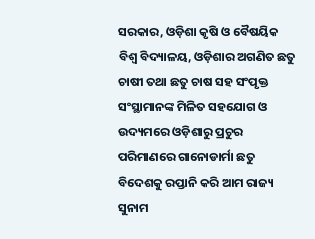ସରକାର, ଓଡ଼ିଶା କୃଷି ଓ ବୈଷୟିକ ବିଶ୍ୱ ବିଦ୍ୟାଳୟ, ଓଡ଼ିଶାର ଅଗଣିତ ଛତୁ ଚାଷୀ ତଥା ଛତୁ ଚାଷ ସହ ସଂପୃକ୍ତ ସଂସ୍ଥାମାନଙ୍କ ମିଳିତ ସହଯୋଗ ଓ ଉଦ୍ୟମରେ ଓଡ଼ିଶାରୁ ପ୍ରଚୁର ପରିମାଣରେ ଗାନୋଡାର୍ମା ଛତୁ ବିଦେଶକୁ ରପ୍ତାନି କରି ଆମ ରାଜ୍ୟ ସୁନାମ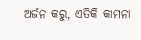ଅର୍ଜନ କରୁ, ଏତିକି କାମନା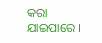କରା ଯାଇପାରେ ।